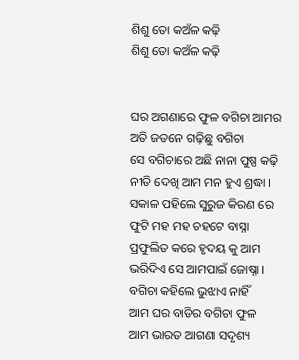ଶିଶୁ ତୋ କଅଁଳ କଢ଼ି
ଶିଶୁ ତୋ କଅଁଳ କଢ଼ି


ଘର ଅଗଣାରେ ଫୁଳ ବଗିଚା ଆମର
ଅତି ଜତନେ ଗଢ଼ିଛୁ ବଗିଚା
ସେ ବଗିଚାରେ ଅଛି ନାନା ପୁଷ୍ପ କଢ଼ି
ନୀତି ଦେଖି ଆମ ମନ ହୁଏ ଶ୍ରଦ୍ଧା ।
ସକାଳ ପହିଲେ ସୁରୁଜ କିରଣ ରେ
ଫୁଟି ମହ ମହ ଚହଟେ ବାସ୍ନା
ପ୍ରଫୁଲିତ କରେ ହୃଦୟ କୁ ଆମ
ଭରିଦିଏ ସେ ଆମପାଇଁ ଜୋଷ୍ନା ।
ବଗିଚା କହିଲେ ଭୁଝାଏ ନାହିଁ
ଆମ ଘର ବାଡିର ବଗିଚା ଫୁଳ
ଆମ ଭାରତ ଆଗଣା ସଦୃଶ୍ୟ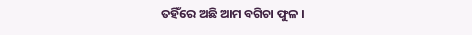ତହିଁରେ ଅଛି ଆମ ବଗିଚା ଫୁଳ ।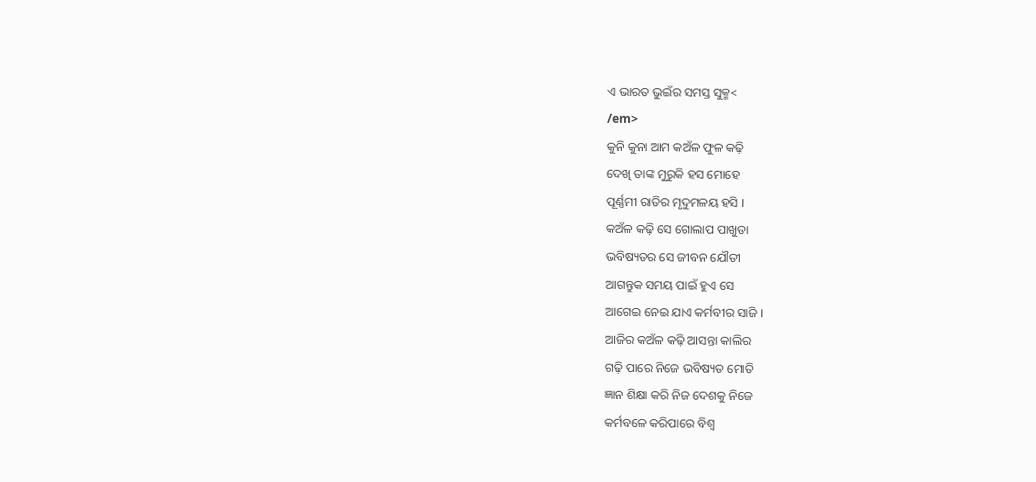ଏ ଭାରତ ଭୁଇଁର ସମସ୍ତ ସୁକ୍ମ<
/em>
କୁନି କୁନା ଆମ କଅଁଳ ଫୁଳ କଢ଼ି
ଦେଖି ତାଙ୍କ ମୁରୁକି ହସ ମୋହେ
ପୂର୍ଣ୍ଣମୀ ରାତିର ମୃଦୁମଳୟ ହସି ।
କଅଁଳ କଢ଼ି ସେ ଗୋଲାପ ପାଖୁଡା
ଭବିଷ୍ୟତର ସେ ଜୀବନ ଯୌତୀ
ଆଗନ୍ତୁକ ସମୟ ପାଇଁ ହୁଏ ସେ
ଆଗେଇ ନେଇ ଯାଏ କର୍ମବୀର ସାଜି ।
ଆଜିର କଅଁଳ କଢ଼ି ଆସନ୍ତା କାଲିର
ଗଢ଼ି ପାରେ ନିଜେ ଭବିଷ୍ୟତ ମୋତି
ଜ୍ଞାନ ଶିକ୍ଷା କରି ନିଜ ଦେଶକୁ ନିଜେ
କର୍ମବଳେ କରିପାରେ ବିଶ୍ୱ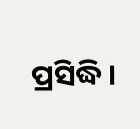ପ୍ରସିଦ୍ଧି ।